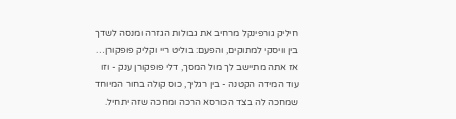חיליק גורפינקל מרחיב את גבולות הגזרה ומנסה לשדך בין וויסקי למתוקים, והפעם: בוליט ריי וקליק פופקורן…
אז אתה מתיישב לך מול המסך, דלי פופקורן ענק - וזו עוד המידה הקטנה - בין רגליך, כוס קולה בחור המיוחד שמחכה לה בצד הכורסא הרכה ומחכה שזה יתחיל.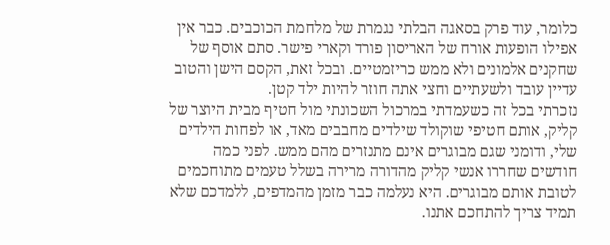כלומר, עוד פרק בסאגה הבלתי נגמרת של מלחמת הכוכבים. כבר אין אפילו הופעות אורח של האריסון פורד וקארי פישר. סתם אוסף של שחקנים אלמונים ולא ממש כריזמטיים. ובכל זאת, הקסם הישן והטוב עדיין עובד ולשעתיים וחצי אתה חוזר להיות ילד קטן.
נזכרתי בכל זה כשעמדתי במרכול השכונתי מול חטיף מבית היוצר של קליק, אותם חטיפי שוקולד שילדים מחבבים מאד, או לפחות הילדים שלי, ודומני שגם מבוגרים אינם מתנזרים מהם ממש. לפני כמה חודשים שחררו אנשי קליק מהדורה מרירה בשלל טעמים מתוחכמים לטובת אותם מבוגרים. היא נעלמה כבר מזמן מהמדפים, ללמדכם שלא תמיד צריך להתחכם אתנו.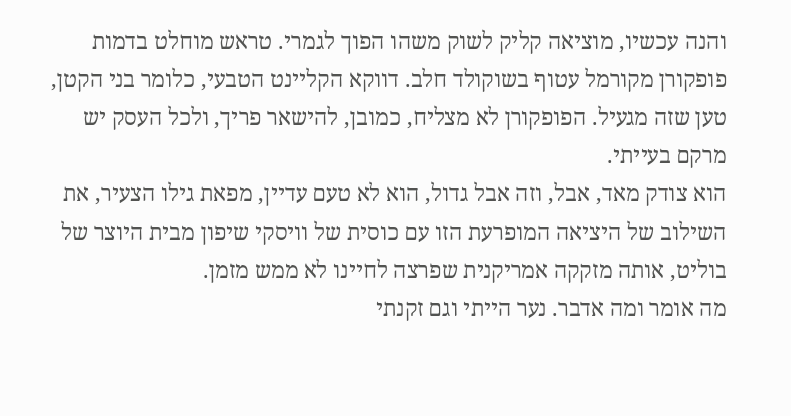והנה עכשיו, מוציאה קליק לשוק משהו הפוך לגמרי. טראש מוחלט בדמות פופקורן מקורמל עטוף בשוקולד חלב. דווקא הקליינט הטבעי, כלומר בני הקטן, טען שזה מגעיל. הפופקורן לא מצליח, כמובן, להישאר פריך, ולכל העסק יש מרקם בעייתי.
הוא צודק מאד, אבל, וזה אבל גדול, הוא לא טעם עדיין, מפאת גילו הצעיר, את השילוב של היציאה המופרעת הזו עם כוסית של וויסקי שיפון מבית היוצר של בוליט, אותה מזקקה אמריקנית שפרצה לחיינו לא ממש מזמן.
מה אומר ומה אדבר. נער הייתי וגם זקנתי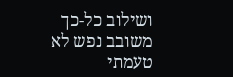ושילוב כל-כך משובב נפש לא טעמתי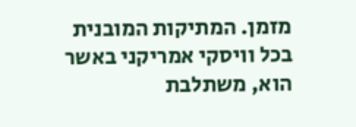מזמן. המתיקות המובנית בכל וויסקי אמריקני באשר הוא, משתלבת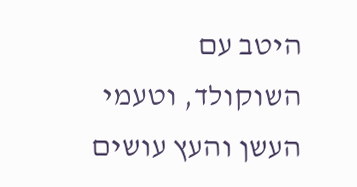היטב עם השוקולד, וטעמי העשן והעץ עושים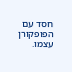חסד עם הפופקורן עצמו.